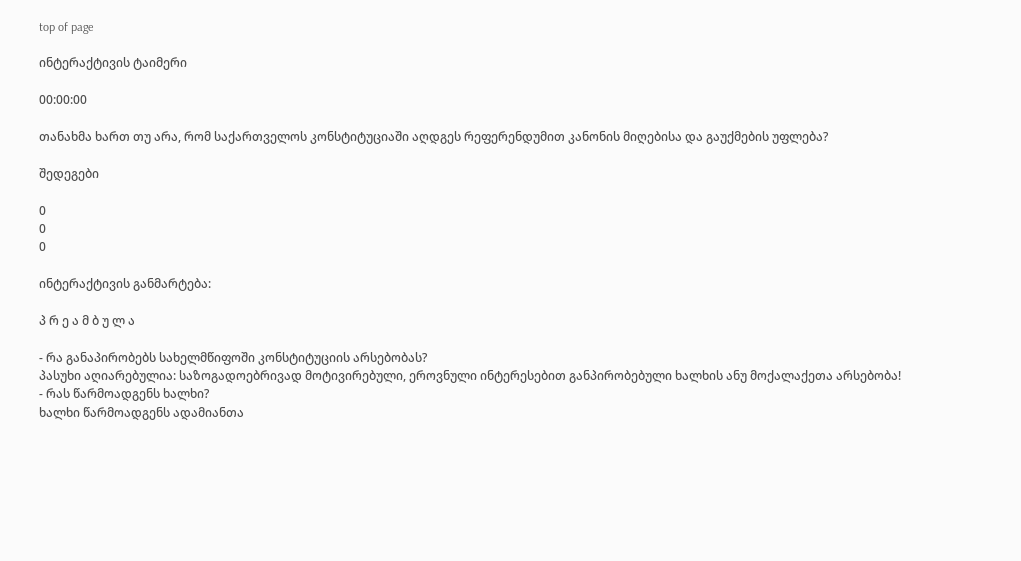top of page

ინტერაქტივის ტაიმერი

00:00:00

თანახმა ხართ თუ არა, რომ საქართველოს კონსტიტუციაში აღდგეს რეფერენდუმით კანონის მიღებისა და გაუქმების უფლება?

შედეგები

0
0
0

ინტერაქტივის განმარტება:

პ რ ე ა მ ბ უ ლ ა

- რა განაპირობებს სახელმწიფოში კონსტიტუციის არსებობას?
პასუხი აღიარებულია: საზოგადოებრივად მოტივირებული, ეროვნული ინტერესებით განპირობებული ხალხის ანუ მოქალაქეთა არსებობა!
- რას წარმოადგენს ხალხი?
ხალხი წარმოადგენს ადამიანთა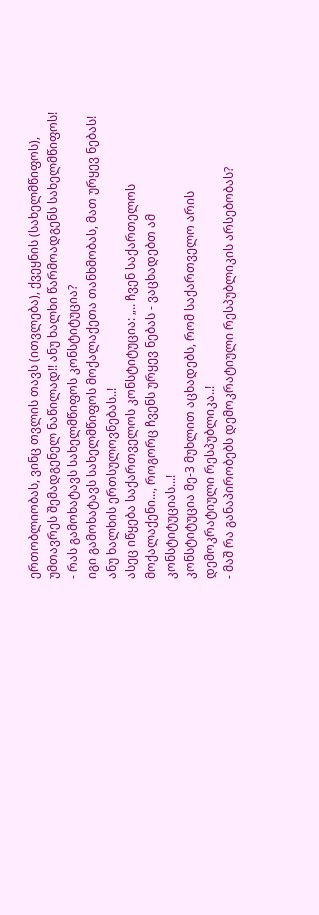ერთობლიობას, ვინც თვლის თავს (ითვლება), ქვეყნის (სახელმწიფოს), უმთავრეს შემადგენელ ნაწილად!! ანუ ხალხი წარმოადგენს სახელმწიფოს!
- რას გამოხატავს სახელმწიფოს კონსტიტუცია?
იგი გამოხატავს სახელმწიფოს მოქალაქეთა თანხმობას, მათ ურყევ ნებას! ანუ ხალხის ერთსულოვნებას..!
ასეც იწყება საქართველოს კონსტიტუცია: „.. ჩვენ საქართელოს მოქალაქენი..., როგორც ჩვენს ურყევ ნებას - ვაცხადებთ ამ კონსტიტუციას...!
კონსტიტუცია მე-3 მუხლით აცხადებს, რომ საქართველო არის დემოკრატიული რესპუბლიკა..!
- მაშ რა განაპირობებს დემოკრატიული რესპუბლიკის არსებობას?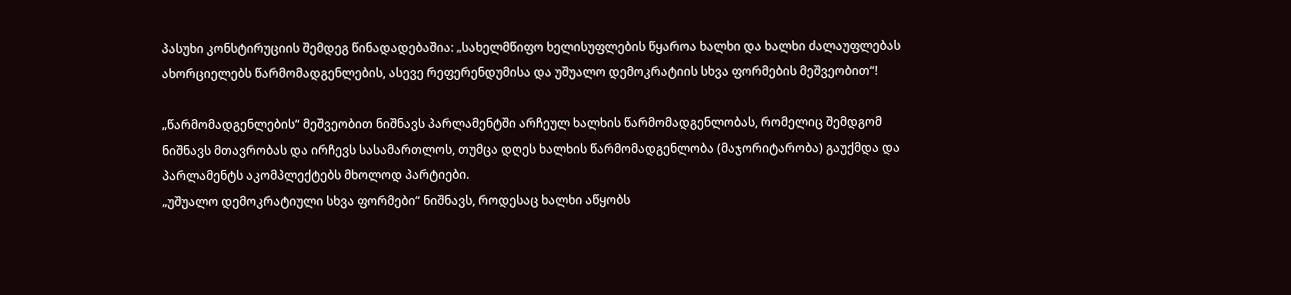პასუხი კონსტირუციის შემდეგ წინადადებაშია: „სახელმწიფო ხელისუფლების წყაროა ხალხი და ხალხი ძალაუფლებას ახორციელებს წარმომადგენლების, ასევე რეფერენდუმისა და უშუალო დემოკრატიის სხვა ფორმების მეშვეობით“!

„წარმომადგენლების“ მეშვეობით ნიშნავს პარლამენტში არჩეულ ხალხის წარმომადგენლობას, რომელიც შემდგომ ნიშნავს მთავრობას და ირჩევს სასამართლოს, თუმცა დღეს ხალხის წარმომადგენლობა (მაჯორიტარობა) გაუქმდა და პარლამენტს აკომპლექტებს მხოლოდ პარტიები.
„უშუალო დემოკრატიული სხვა ფორმები“ ნიშნავს, როდესაც ხალხი აწყობს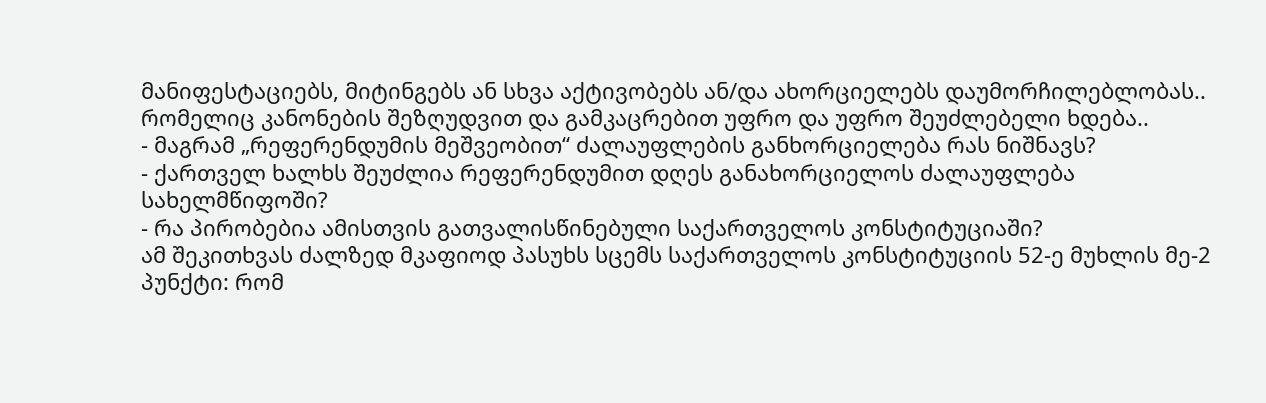მანიფესტაციებს, მიტინგებს ან სხვა აქტივობებს ან/და ახორციელებს დაუმორჩილებლობას.. რომელიც კანონების შეზღუდვით და გამკაცრებით უფრო და უფრო შეუძლებელი ხდება..
- მაგრამ „რეფერენდუმის მეშვეობით“ ძალაუფლების განხორციელება რას ნიშნავს?
- ქართველ ხალხს შეუძლია რეფერენდუმით დღეს განახორციელოს ძალაუფლება სახელმწიფოში?
- რა პირობებია ამისთვის გათვალისწინებული საქართველოს კონსტიტუციაში?
ამ შეკითხვას ძალზედ მკაფიოდ პასუხს სცემს საქართველოს კონსტიტუციის 52-ე მუხლის მე-2 პუნქტი: რომ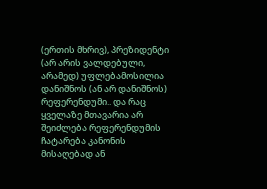(ერთის მხრივ), პრეზიდენტი (არ არის ვალდებული, არამედ) უფლებამოსილია დანიშნოს (ან არ დანიშნოს) რეფერენდუმი.. და რაც ყველაზე მთავარია არ შეიძლება რეფერენდუმის ჩატარება კანონის მისაღებად ან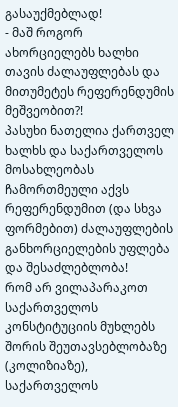გასაუქმებლად!
- მაშ როგორ ახორციელებს ხალხი თავის ძალაუფლებას და მითუმეტეს რეფერენდუმის მეშვეობით?!
პასუხი ნათელია ქართველ ხალხს და საქართველოს მოსახლეობას ჩამორთმეული აქვს რეფერენდუმით (და სხვა ფორმებით) ძალაუფლების განხორციელების უფლება და შესაძლებლობა!
რომ არ ვილაპარაკოთ საქართველოს კონსტიტუციის მუხლებს შორის შეუთავსებლობაზე (კოლიზიაზე), საქართველოს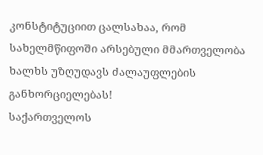კონსტიტუციით ცალსახაა, რომ სახელმწიფოში არსებული მმართველობა ხალხს უზღუდავს ძალაუფლების განხორციელებას!
საქართველოს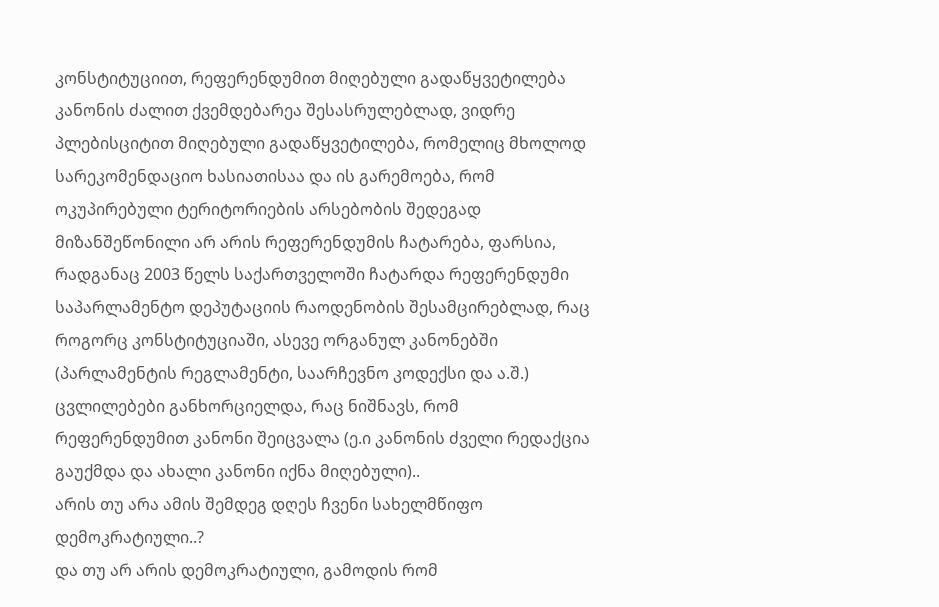კონსტიტუციით, რეფერენდუმით მიღებული გადაწყვეტილება კანონის ძალით ქვემდებარეა შესასრულებლად, ვიდრე პლებისციტით მიღებული გადაწყვეტილება, რომელიც მხოლოდ სარეკომენდაციო ხასიათისაა და ის გარემოება, რომ ოკუპირებული ტერიტორიების არსებობის შედეგად მიზანშეწონილი არ არის რეფერენდუმის ჩატარება, ფარსია, რადგანაც 2003 წელს საქართველოში ჩატარდა რეფერენდუმი საპარლამენტო დეპუტაციის რაოდენობის შესამცირებლად, რაც როგორც კონსტიტუციაში, ასევე ორგანულ კანონებში (პარლამენტის რეგლამენტი, საარჩევნო კოდექსი და ა.შ.) ცვლილებები განხორციელდა, რაც ნიშნავს, რომ რეფერენდუმით კანონი შეიცვალა (ე.ი კანონის ძველი რედაქცია გაუქმდა და ახალი კანონი იქნა მიღებული)..
არის თუ არა ამის შემდეგ დღეს ჩვენი სახელმწიფო დემოკრატიული..?
და თუ არ არის დემოკრატიული, გამოდის რომ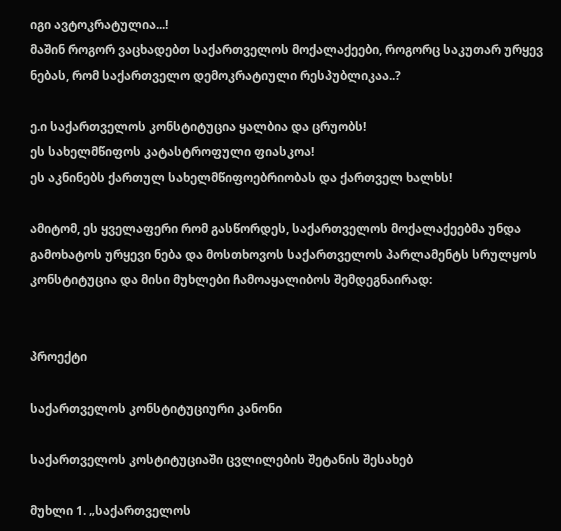იგი ავტოკრატულია...!
მაშინ როგორ ვაცხადებთ საქართველოს მოქალაქეები, როგორც საკუთარ ურყევ ნებას, რომ საქართველო დემოკრატიული რესპუბლიკაა..?

ე.ი საქართველოს კონსტიტუცია ყალბია და ცრუობს!
ეს სახელმწიფოს კატასტროფული ფიასკოა!
ეს აკნინებს ქართულ სახელმწიფოებრიობას და ქართველ ხალხს!

ამიტომ, ეს ყველაფერი რომ გასწორდეს, საქართველოს მოქალაქეებმა უნდა გამოხატოს ურყევი ნება და მოსთხოვოს საქართველოს პარლამენტს სრულყოს კონსტიტუცია და მისი მუხლები ჩამოაყალიბოს შემდეგნაირად:


პროექტი

საქართველოს კონსტიტუციური კანონი

საქართველოს კოსტიტუციაში ცვლილების შეტანის შესახებ

მუხლი 1. „საქართველოს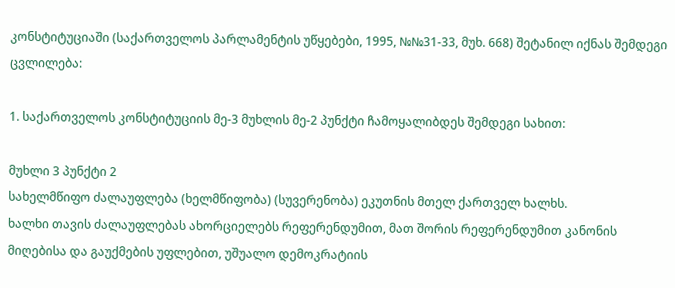კონსტიტუციაში (საქართველოს პარლამენტის უწყებები, 1995, №№31-33, მუხ. 668) შეტანილ იქნას შემდეგი ცვლილება:

1. საქართველოს კონსტიტუციის მე-3 მუხლის მე-2 პუნქტი ჩამოყალიბდეს შემდეგი სახით:

მუხლი 3 პუნქტი 2
სახელმწიფო ძალაუფლება (ხელმწიფობა) (სუვერენობა) ეკუთნის მთელ ქართველ ხალხს.
ხალხი თავის ძალაუფლებას ახორციელებს რეფერენდუმით, მათ შორის რეფერენდუმით კანონის მიღებისა და გაუქმების უფლებით, უშუალო დემოკრატიის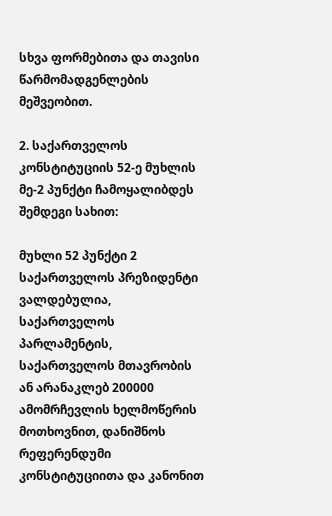სხვა ფორმებითა და თავისი წარმომადგენლების მეშვეობით.

2. საქართველოს კონსტიტუციის 52-ე მუხლის მე-2 პუნქტი ჩამოყალიბდეს შემდეგი სახით:

მუხლი 52 პუნქტი 2
საქართველოს პრეზიდენტი ვალდებულია, საქართველოს პარლამენტის, საქართველოს მთავრობის ან არანაკლებ 200000 ამომრჩევლის ხელმოწერის მოთხოვნით, დანიშნოს რეფერენდუმი კონსტიტუციითა და კანონით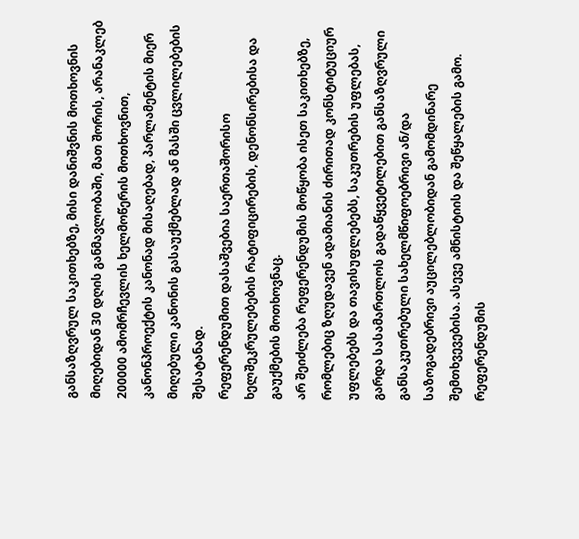განსაზღვრულ საკითხებზე, მისი დანიშვნის მოთხოვნის მიღებიდან 30 დღის განმავლობაში, მათ შორის, არანაკლებ 200000 ამომრჩევლის ხელმოწერის მოთხოვნით, კანონპროექტის კანონად მისაღებად, პარლამენტის მიერ მიღებული კანონის გასაუქმებლად ან მასში ცვლილებების შესატანად.
რეფერენდუმით დასაშვებია საერთაშორისო ხელშეკრულებების რატიფიცირების, დენონსირებისა და გაუქმების მოთხოვნაც.
არ შეიძლება რეფერენდუმის მოწყობა ისეთ საკითხებზე, რომლებიც ზღუდავენ ადამიანის ძირითად კონსტიტუციურ უფლებებს და თავისუფლებებს, საკუთრების უფლებას, გარდა სასამართლოს გადაწყვეტილებით განსაზღვრული განსაკუთრებული სახელმწიფოებრივი ან/და საზოგადებრივი აუცილებლობიდან გამომდინარე შემთხვევებისა. ასევე ამნისტიის და შეწყალების გამო.
რეფერენდუმის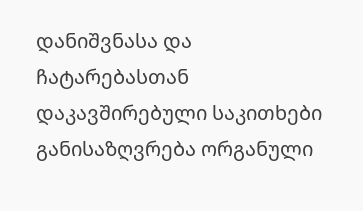დანიშვნასა და ჩატარებასთან დაკავშირებული საკითხები განისაზღვრება ორგანული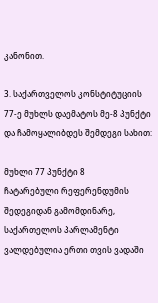კანონით.

3. საქართველოს კონსტიტუციის 77-ე მუხლს დაემატოს მე-8 პუნქტი და ჩამოყალიბდეს შემდეგი სახით:

მუხლი 77 პუნქტი 8
ჩატარებული რეფერენდუმის შედეგიდან გამომდინარე, საქართელოს პარლამენტი ვალდებულია ერთი თვის ვადაში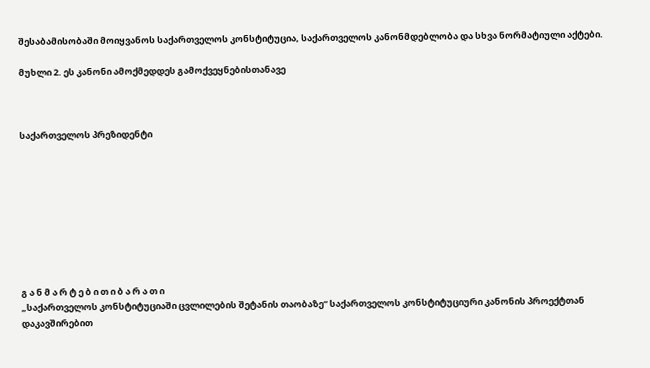შესაბამისობაში მოიყვანოს საქართველოს კონსტიტუცია, საქართველოს კანონმდებლობა და სხვა ნორმატიული აქტები.

მუხლი 2. ეს კანონი ამოქმედდეს გამოქვეყნებისთანავე



საქართველოს პრეზიდენტი









გ ა ნ მ ა რ ტ ე ბ ი თ ი ბ ა რ ა თ ი
„საქართველოს კონსტიტუციაში ცვლილების შეტანის თაობაზე“ საქართველოს კონსტიტუციური კანონის პროექტთან დაკავშირებით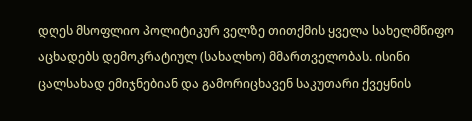დღეს მსოფლიო პოლიტიკურ ველზე თითქმის ყველა სახელმწიფო აცხადებს დემოკრატიულ (სახალხო) მმართველობას. ისინი ცალსახად ემიჯნებიან და გამორიცხავენ საკუთარი ქვეყნის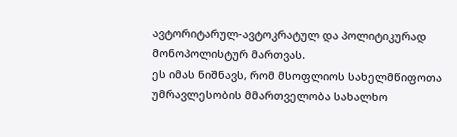ავტორიტარულ-ავტოკრატულ და პოლიტიკურად მონოპოლისტურ მართვას.
ეს იმას ნიშნავს, რომ მსოფლიოს სახელმწიფოთა უმრავლესობის მმართველობა სახალხო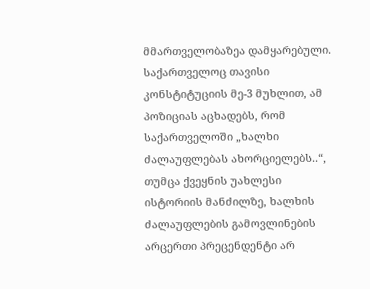მმართველობაზეა დამყარებული.
საქართველოც თავისი კონსტიტუციის მე-3 მუხლით, ამ პოზიციას აცხადებს, რომ საქართველოში „ხალხი ძალაუფლებას ახორციელებს..“, თუმცა ქვეყნის უახლესი ისტორიის მანძილზე, ხალხის ძალაუფლების გამოვლინების არცერთი პრეცენდენტი არ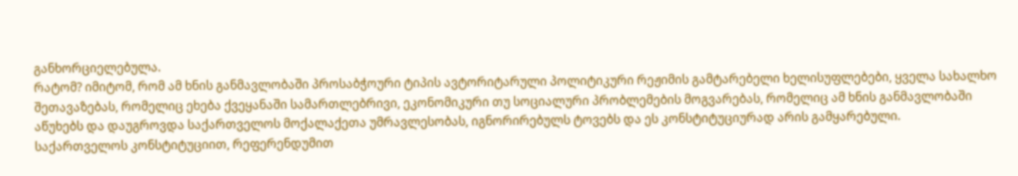განხორციელებულა.
რატომ? იმიტომ, რომ ამ ხნის განმავლობაში პროსაბჭოური ტიპის ავტორიტარული პოლიტიკური რეჟიმის გამტარებელი ხელისუფლებები, ყველა სახალხო შეთავაზებას, რომელიც ეხება ქვეყანაში სამართლებრივი, ეკონომიკური თუ სოციალური პრობლემების მოგვარებას, რომელიც ამ ხნის განმავლობაში აწუხებს და დაუგროვდა საქართველოს მოქალაქეთა უმრავლესობას, იგნორირებულს ტოვებს და ეს კონსტიტუციურად არის გამყარებული.
საქართველოს კონსტიტუციით, რეფერენდუმით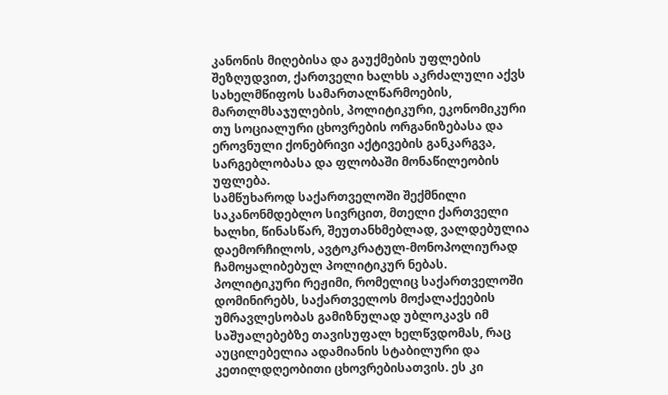კანონის მიღებისა და გაუქმების უფლების შეზღუდვით, ქართველი ხალხს აკრძალული აქვს სახელმწიფოს სამართალწარმოების, მართლმსაჯულების, პოლიტიკური, ეკონომიკური თუ სოციალური ცხოვრების ორგანიზებასა და ეროვნული ქონებრივი აქტივების განკარგვა, სარგებლობასა და ფლობაში მონაწილეობის უფლება.
სამწუხაროდ საქართველოში შექმნილი საკანონმდებლო სივრცით, მთელი ქართველი ხალხი, წინასწარ, შეუთანხმებლად, ვალდებულია დაემორჩილოს, ავტოკრატულ-მონოპოლიურად ჩამოყალიბებულ პოლიტიკურ ნებას.
პოლიტიკური რეჟიმი, რომელიც საქართველოში დომინირებს, საქართველოს მოქალაქეების უმრავლესობას გამიზნულად უბლოკავს იმ საშუალებებზე თავისუფალ ხელწვდომას, რაც აუცილებელია ადამიანის სტაბილური და კეთილდღეობითი ცხოვრებისათვის. ეს კი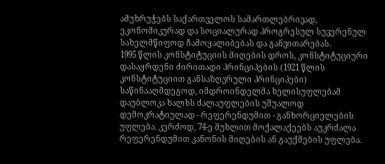ამუხრუჭებს საქართველოს სამართლებრივად, ეკონომიკურად და სოციალურად პროგრესულ სუვერენულ სახელმწიფოდ ჩამოყალიბებას და განვითარებას.
1995 წლის კონსტიტუციის მიღების დროს, კონსტიტუციური დასაყრდენი ძირითადი პრინციპების (1921 წლის კონსტიტუციით განსაზღვრული პრინციპები) საწინააღმდეგოდ, იმდროინდელმა ხელისუფლებამ დაუბლოკა ხალხს ძალაუფლების უშუალოდ დემოკრატიულად - რეფერენდუმით - განხორციელების უფლება. კერძოდ, 74-ე მუხლით მოქალაქეებს აუკრძალა რეფერენდუმით კანონის მიღების ან გაუქმების უფლება.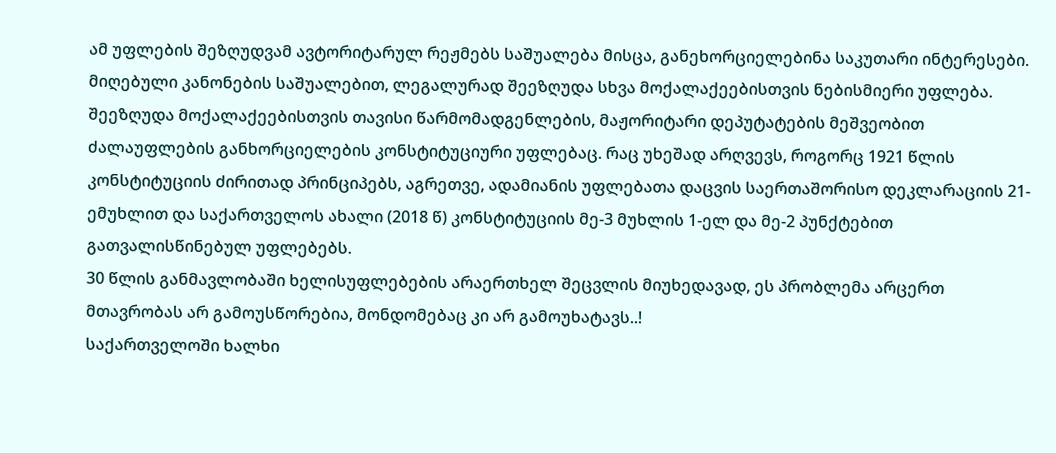ამ უფლების შეზღუდვამ ავტორიტარულ რეჟმებს საშუალება მისცა, განეხორციელებინა საკუთარი ინტერესები. მიღებული კანონების საშუალებით, ლეგალურად შეეზღუდა სხვა მოქალაქეებისთვის ნებისმიერი უფლება. შეეზღუდა მოქალაქეებისთვის თავისი წარმომადგენლების, მაჟორიტარი დეპუტატების მეშვეობით ძალაუფლების განხორციელების კონსტიტუციური უფლებაც. რაც უხეშად არღვევს, როგორც 1921 წლის კონსტიტუციის ძირითად პრინციპებს, აგრეთვე, ადამიანის უფლებათა დაცვის საერთაშორისო დეკლარაციის 21-ემუხლით და საქართველოს ახალი (2018 წ) კონსტიტუციის მე-3 მუხლის 1-ელ და მე-2 პუნქტებით გათვალისწინებულ უფლებებს.
30 წლის განმავლობაში ხელისუფლებების არაერთხელ შეცვლის მიუხედავად, ეს პრობლემა არცერთ მთავრობას არ გამოუსწორებია, მონდომებაც კი არ გამოუხატავს..!
საქართველოში ხალხი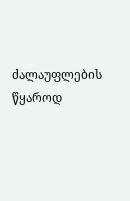ძალაუფლების წყაროდ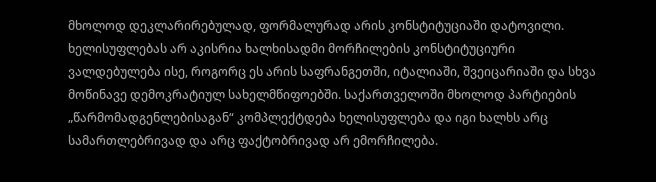მხოლოდ დეკლარირებულად, ფორმალურად არის კონსტიტუციაში დატოვილი. ხელისუფლებას არ აკისრია ხალხისადმი მორჩილების კონსტიტუციური ვალდებულება ისე, როგორც ეს არის საფრანგეთში, იტალიაში, შვეიცარიაში და სხვა მოწინავე დემოკრატიულ სახელმწიფოებში. საქართველოში მხოლოდ პარტიების „წარმომადგენლებისაგან“ კომპლექტდება ხელისუფლება და იგი ხალხს არც სამართლებრივად და არც ფაქტობრივად არ ემორჩილება.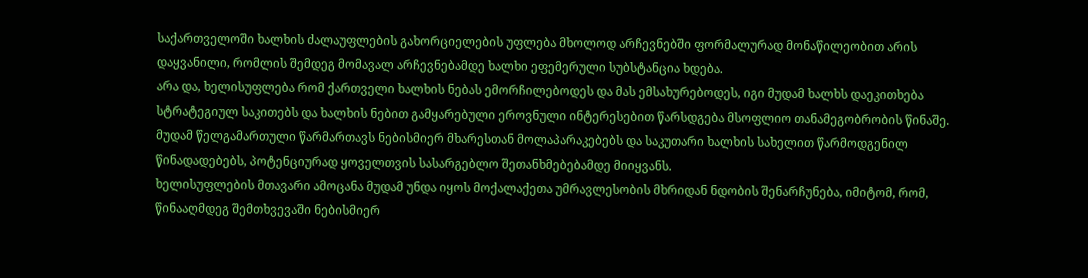საქართველოში ხალხის ძალაუფლების გახორციელების უფლება მხოლოდ არჩევნებში ფორმალურად მონაწილეობით არის დაყვანილი, რომლის შემდეგ მომავალ არჩევნებამდე ხალხი ეფემერული სუბსტანცია ხდება.
არა და, ხელისუფლება რომ ქართველი ხალხის ნებას ემორჩილებოდეს და მას ემსახურებოდეს, იგი მუდამ ხალხს დაეკითხება სტრატეგიულ საკითებს და ხალხის ნებით გამყარებული ეროვნული ინტერესებით წარსდგება მსოფლიო თანამეგობრობის წინაშე. მუდამ წელგამართული წარმართავს ნებისმიერ მხარესთან მოლაპარაკებებს და საკუთარი ხალხის სახელით წარმოდგენილ წინადადებებს, პოტენციურად ყოველთვის სასარგებლო შეთანხმებებამდე მიიყვანს.
ხელისუფლების მთავარი ამოცანა მუდამ უნდა იყოს მოქალაქეთა უმრავლესობის მხრიდან ნდობის შენარჩუნება, იმიტომ, რომ, წინააღმდეგ შემთხვევაში ნებისმიერ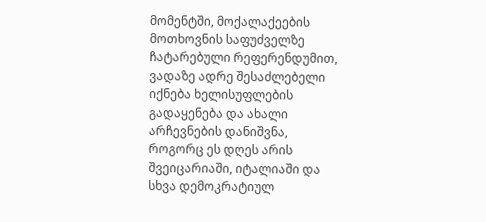მომენტში, მოქალაქეების მოთხოვნის საფუძველზე ჩატარებული რეფერენდუმით, ვადაზე ადრე შესაძლებელი იქნება ხელისუფლების გადაყენება და ახალი არჩევნების დანიშვნა, როგორც ეს დღეს არის შვეიცარიაში, იტალიაში და სხვა დემოკრატიულ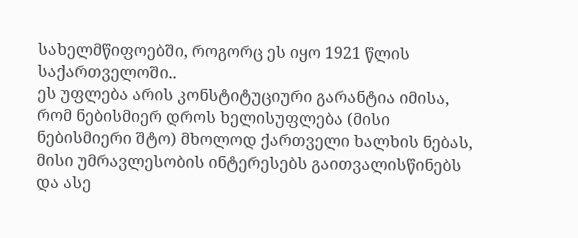სახელმწიფოებში, როგორც ეს იყო 1921 წლის საქართველოში..
ეს უფლება არის კონსტიტუციური გარანტია იმისა, რომ ნებისმიერ დროს ხელისუფლება (მისი ნებისმიერი შტო) მხოლოდ ქართველი ხალხის ნებას, მისი უმრავლესობის ინტერესებს გაითვალისწინებს და ასე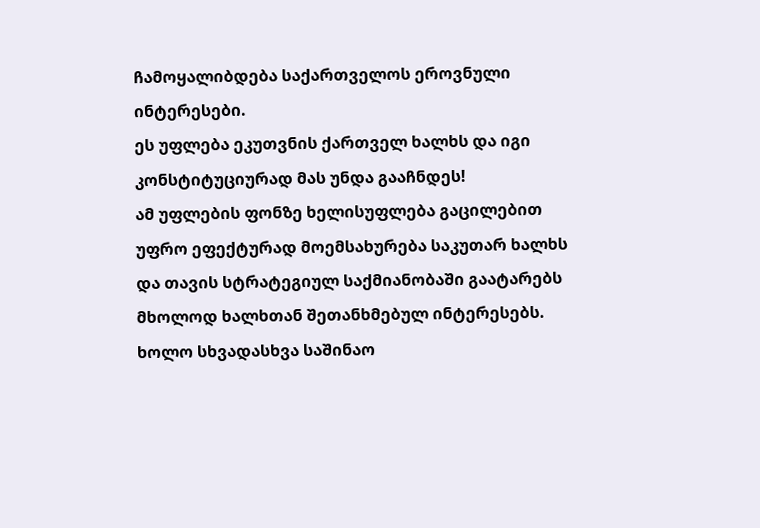ჩამოყალიბდება საქართველოს ეროვნული ინტერესები.
ეს უფლება ეკუთვნის ქართველ ხალხს და იგი კონსტიტუციურად მას უნდა გააჩნდეს!
ამ უფლების ფონზე ხელისუფლება გაცილებით უფრო ეფექტურად მოემსახურება საკუთარ ხალხს და თავის სტრატეგიულ საქმიანობაში გაატარებს მხოლოდ ხალხთან შეთანხმებულ ინტერესებს. ხოლო სხვადასხვა საშინაო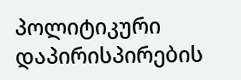პოლიტიკური დაპირისპირების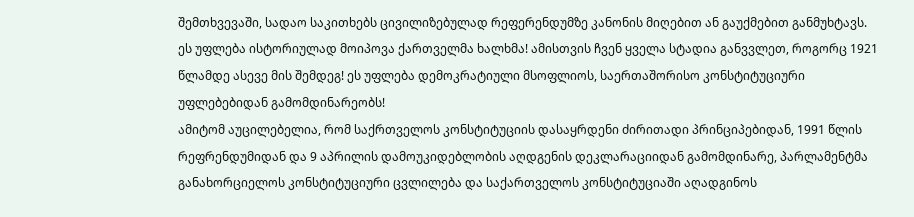შემთხვევაში, სადაო საკითხებს ცივილიზებულად რეფერენდუმზე კანონის მიღებით ან გაუქმებით განმუხტავს.
ეს უფლება ისტორიულად მოიპოვა ქართველმა ხალხმა! ამისთვის ჩვენ ყველა სტადია განვვლეთ, როგორც 1921 წლამდე ასევე მის შემდეგ! ეს უფლება დემოკრატიული მსოფლიოს, საერთაშორისო კონსტიტუციური უფლებებიდან გამომდინარეობს!
ამიტომ აუცილებელია, რომ საქრთველოს კონსტიტუციის დასაყრდენი ძირითადი პრინციპებიდან, 1991 წლის რეფრენდუმიდან და 9 აპრილის დამოუკიდებლობის აღდგენის დეკლარაციიდან გამომდინარე, პარლამენტმა განახორციელოს კონსტიტუციური ცვლილება და საქართველოს კონსტიტუციაში აღადგინოს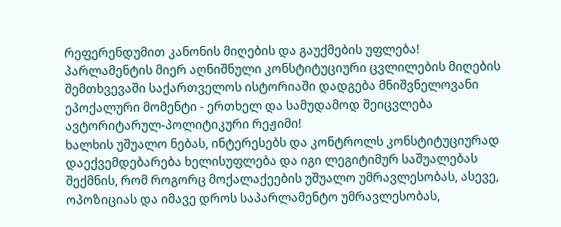რეფერენდუმით კანონის მიღების და გაუქმების უფლება!
პარლამენტის მიერ აღნიშნული კონსტიტუციური ცვლილების მიღების შემთხვევაში საქართველოს ისტორიაში დადგება მნიშვნელოვანი ეპოქალური მომენტი - ერთხელ და სამუდამოდ შეიცვლება ავტორიტარულ-პოლიტიკური რეჟიმი!
ხალხის უშუალო ნებას, ინტერესებს და კონტროლს კონსტიტუციურად დაექვემდებარება ხელისუფლება და იგი ლეგიტიმურ საშუალებას შექმნის, რომ როგორც მოქალაქეების უშუალო უმრავლესობას, ასევე, ოპოზიციას და იმავე დროს საპარლამენტო უმრავლესობას,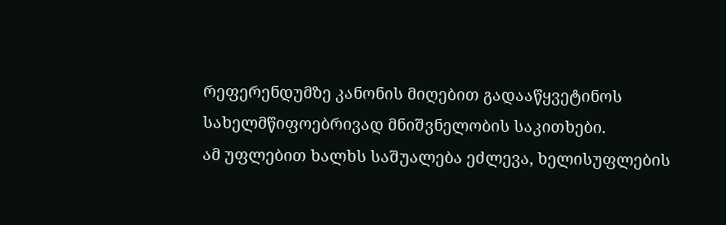რეფერენდუმზე კანონის მიღებით გადააწყვეტინოს სახელმწიფოებრივად მნიშვნელობის საკითხები.
ამ უფლებით ხალხს საშუალება ეძლევა, ხელისუფლების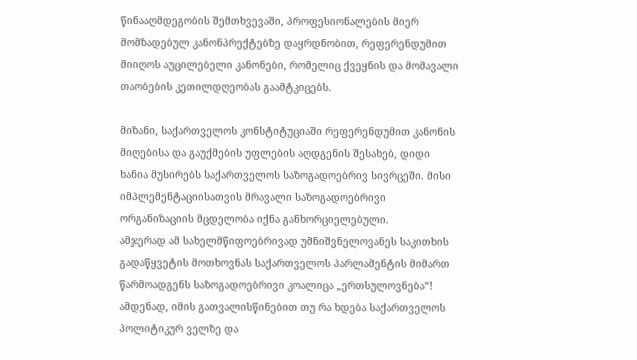წინააღმდეგობის შემთხვევაში, პროფესიონალების მიერ მომზადებულ კანონპრექტებზე დაყრდნობით, რეფერენდუმით მიიღოს აუცილებელი კანონები, რომელიც ქვეყნის და მომავალი თაობების კეთილდღეობას გაამტკიცებს.

მიზანი, საქართველოს კონსტიტუციაში რეფერენდუმით კანონის მიღებისა და გაუქმების უფლების აღდგენის შესახებ, დიდი ხანია მუსირებს საქართველოს საზოგადოებრივ სივრცეში. მისი იმპლემენტაციისათვის მრავალი საზოგადოებრივი ორგანიზაციის მცდელობა იქნა განხორციელებული.
ამჯერად ამ სახელმწიფოებრივად უმნიშვნელოვანეს საკითხის გადაწყვეტის მოთხოვნას საქართველოს პარლამენტის მიმართ წარმოადგენს საზოგადოებრივი კოალიცა „ერთსულოვნება“!
ამდენად, იმის გათვალისწინებით თუ რა ხდება საქართველოს პოლიტიკურ ველზე და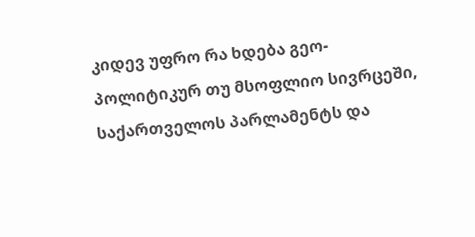კიდევ უფრო რა ხდება გეო-პოლიტიკურ თუ მსოფლიო სივრცეში, საქართველოს პარლამენტს და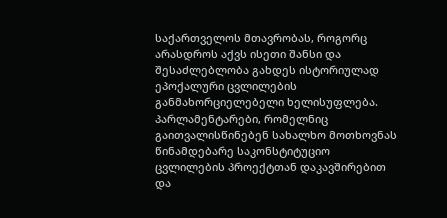საქართველოს მთავრობას, როგორც არასდროს აქვს ისეთი შანსი და შესაძლებლობა გახდეს ისტორიულად ეპოქალური ცვლილების განმახორციელებელი ხელისუფლება. პარლამენტარები, რომელნიც გაითვალისწინებენ სახალხო მოთხოვნას წინამდებარე საკონსტიტუციო ცვლილების პროექტთან დაკავშირებით და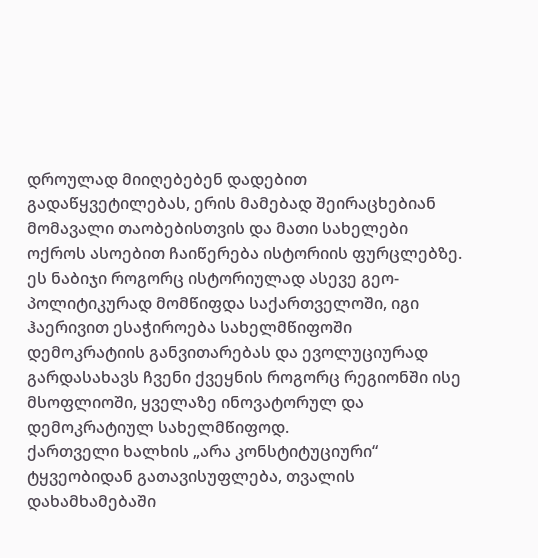დროულად მიიღებებენ დადებით გადაწყვეტილებას, ერის მამებად შეირაცხებიან მომავალი თაობებისთვის და მათი სახელები ოქროს ასოებით ჩაიწერება ისტორიის ფურცლებზე.
ეს ნაბიჯი როგორც ისტორიულად ასევე გეო-პოლიტიკურად მომწიფდა საქართველოში, იგი ჰაერივით ესაჭიროება სახელმწიფოში დემოკრატიის განვითარებას და ევოლუციურად გარდასახავს ჩვენი ქვეყნის როგორც რეგიონში ისე მსოფლიოში, ყველაზე ინოვატორულ და დემოკრატიულ სახელმწიფოდ.
ქართველი ხალხის „არა კონსტიტუციური“ ტყვეობიდან გათავისუფლება, თვალის დახამხამებაში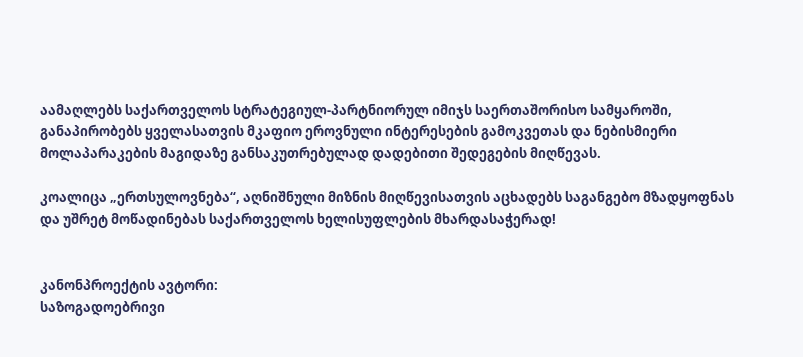აამაღლებს საქართველოს სტრატეგიულ-პარტნიორულ იმიჯს საერთაშორისო სამყაროში, განაპირობებს ყველასათვის მკაფიო ეროვნული ინტერესების გამოკვეთას და ნებისმიერი მოლაპარაკების მაგიდაზე განსაკუთრებულად დადებითი შედეგების მიღწევას.

კოალიცა „ერთსულოვნება“, აღნიშნული მიზნის მიღწევისათვის აცხადებს საგანგებო მზადყოფნას და უშრეტ მოწადინებას საქართველოს ხელისუფლების მხარდასაჭერად!


კანონპროექტის ავტორი:
საზოგადოებრივი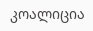კოალიცია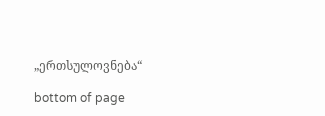„ერთსულოვნება“

bottom of page